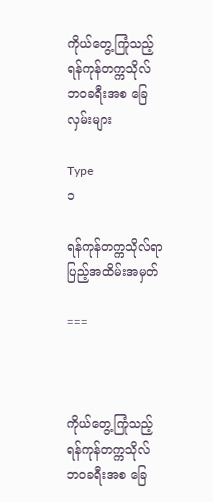ကိုယ်တွေ့ကြုံသည့် ရန်ကုန်တက္ကသိုလ် ဘဝခရီးအစ ခြေလှမ်းများ

Type
၁

ရန်ကုန်တက္ကသိုလ်ရာပြည့်အထိမ်းအမှတ်

===



ကိုယ်တွေ့ကြုံသည့် ရန်ကုန်တက္ကသိုလ် ဘဝခရီးအစ ခြေ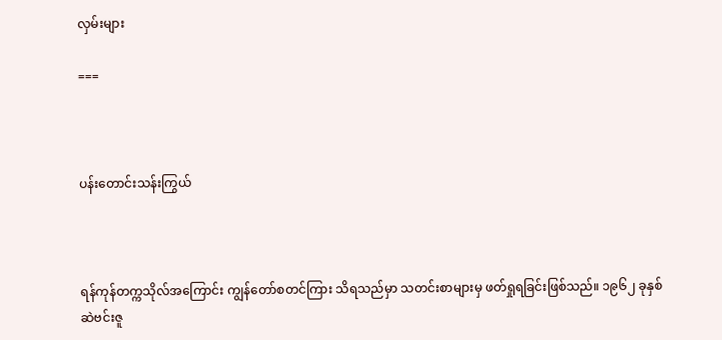လှမ်းများ

===



ပန်းတောင်းသန်းကြွယ်



ရန်ကုန်တက္ကသိုလ်အကြောင်း ကျွန်တော်စတင်ကြား သိရသည်မှာ သတင်းစာများမှ ဖတ်ရှုရခြင်းဖြစ်သည်။ ၁၉၆၂ ခုနှစ် ဆဲဗင်းဇူ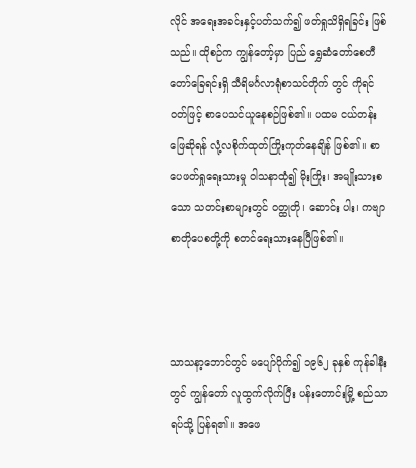လိုင် အရေးအခင်းနှင့်ပတ်သက်၍ ဖတ်ရှုသိရှိရခြင်း ဖြစ်သည်။ ထိုစဉ်က ကျွန်တော့်မှာ ပြည် ရွှေဆံတော်စေတီတော်ခြေရင်းရှိ သီရိမင်္ဂလာရုံစာသင်တိုက် တွင် ကိုရင်ဝတ်ဖြင့် စာပေသင်ယူနေစဉ်ဖြစ်၏။ ပထမ ငယ်တန်းဖြေဆိုရန် လုံ့လစိုက်ထုတ်ကြိုးကုတ်နေချိန် ဖြစ်၏။ စာပေဖတ်ရှုရေးသားမှု ဝါသနာထုံ၍ မိုးကြိုး၊ အမျိုးသားစသော သတင်းစာများတွင် ဝတ္ထုတို၊ ဆောင်း ပါး၊ ကဗျာ စာတိုပေစတို့ကို စတင်ရေးသားနေပြီဖြစ်၏။



သာသနာ့ဘောင်တွင် မပျော်ပိုက်၍ ၁၉၆၂ ခုနှစ် ကုန်ခါနီးတွင် ကျွန်တော် လူထွက်လိုက်ပြီး ပန်းတောင်းမြို့ စည်သာရပ်သို့ ပြန်ရ၏။ အဖေ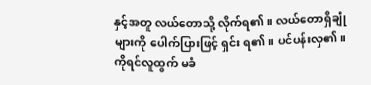နှင့်အတူ လယ်တောသို့ လိုက်ရ၏။ လယ်တောရှိချုံများကို ပေါက်ပြားဖြင့် ရှင်း ရ၏။ ပင်ပန်းလှ၏။ ကိုရင်လူထွက် မခံ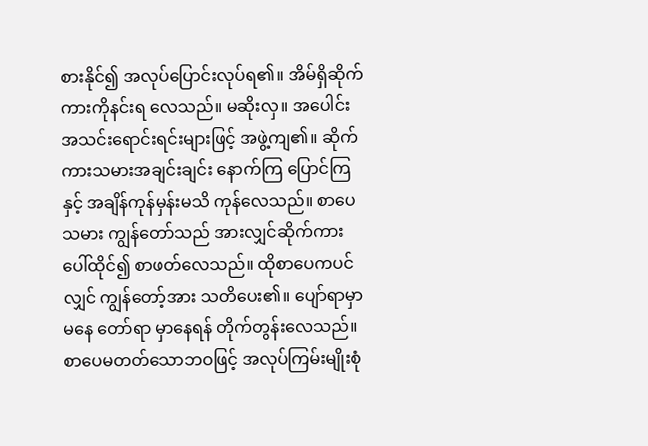စားနိုင်၍ အလုပ်ပြောင်းလုပ်ရ၏။ အိမ်ရှိဆိုက်ကားကိုနင်းရ လေသည်။ မဆိုးလှ။ အပေါင်းအသင်းရောင်းရင်းများဖြင့် အဖွဲ့ကျ၏။ ဆိုက်ကားသမားအချင်းချင်း နောက်ကြ ပြောင်ကြနှင့် အချိန်ကုန်မှန်းမသိ ကုန်လေသည်။ စာပေသမား ကျွန်တော်သည် အားလျှင်ဆိုက်ကား ပေါ်ထိုင်၍ စာဖတ်လေသည်။ ထိုစာပေကပင်လျှင် ကျွန်တော့်အား သတိပေး၏။ ပျော်ရာမှာမနေ တော်ရာ မှာနေရန် တိုက်တွန်းလေသည်။ စာပေမတတ်သောဘဝဖြင့် အလုပ်ကြမ်းမျိုးစုံ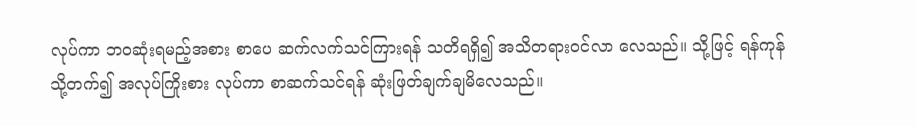လုပ်ကာ ဘဝဆုံးရမည့်အစား စာပေ ဆက်လက်သင်ကြားရန် သတိရရှိ၍ အသိတရားဝင်လာ လေသည်။ သို့ဖြင့် ရန်ကုန်သို့တက်၍ အလုပ်ကြိုးစား လုပ်ကာ စာဆက်သင်ရန် ဆုံးဖြတ်ချက်ချမိလေသည်။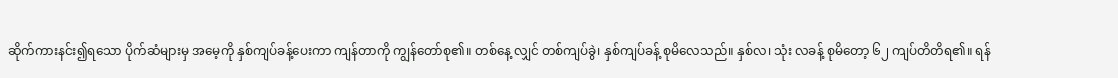ဆိုက်ကားနင်း၍ရသော ပိုက်ဆံများမှ အမေ့ကို နှစ်ကျပ်ခန့်ပေးကာ ကျန်တာကို ကျွန်တော်စု၏။ တစ်နေ့ လျှင် တစ်ကျပ်ခွဲ၊ နှစ်ကျပ်ခန့် စုမိလေသည်။ နှစ်လ၊ သုံး လခန့် စုမိတော့ ၆၂ ကျပ်တိတိရ၏။ ရန်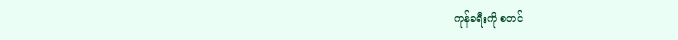ကုန်ခရီးကို စတင်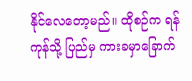နိုင်လေတော့မည်။ ထိုစဉ်က ရန်ကုန်သို့ ပြည်မှ ကားခမှာခြောက်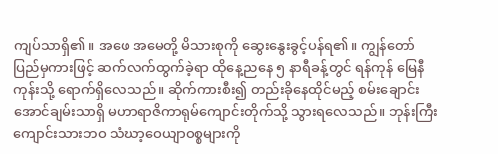ကျပ်သာရှိ၏။ အဖေ အမေတို့ မိသားစုကို ဆွေးနွေးခွင့်ပန်ရ၏။ ကျွန်တော် ပြည်မှကားဖြင့် ဆက်လက်ထွက်ခဲ့ရာ ထိုနေ့ညနေ ၅ နာရီခန့်တွင် ရန်ကုန် မြေနီကုန်းသို့ ရောက်ရှိလေသည်။ ဆိုက်ကားစီး၍ တည်းခိုနေထိုင်မည့် စမ်းချောင်းအောင်ချမ်းသာရှိ မဟာရာဇိကာရုမ်ကျောင်းတိုက်သို့ သွားရလေသည်။ ဘုန်းကြီးကျောင်းသားဘဝ သံဃာ့ဝေယျာဝစ္စများကို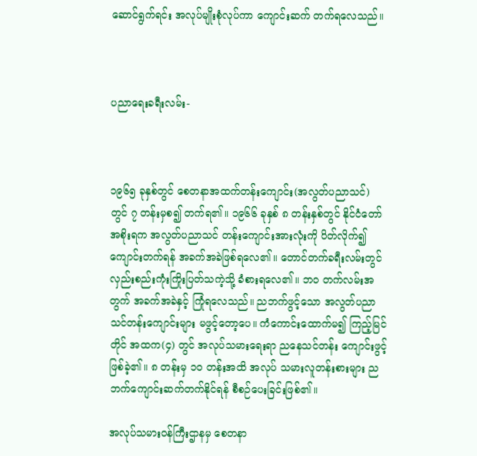ဆောင်ရွက်ရင်း အလုပ်မျိုးစုံလုပ်ကာ ကျောင်းဆက် တက်ရလေသည်။



ပညာရေးခရီးလမ်း-



၁၉၆၅ ခုနှစ်တွင် စေတနာအထက်တန်းကျောင်း(အလွတ်ပညာသင်) တွင် ၇ တန်းမှစ၍ တက်ရ၏။ ၁၉၆၆ ခုနှစ် ၈ တန်းနှစ်တွင် နိုင်ငံတော်အစိုးရက အလွတ်ပညာသင် တန်းကျောင်းအားလုံးကို ပိတ်လိုက်၍ ကျောင်းတက်ရန် အခက်အခဲဖြစ်ရလေ၏။ တောင်တက်ခရီးလမ်းတွင် လှည်းစည်းကုံးကြိုးပြတ်သကဲ့သို့ ခံစားရလေ၏။ ဘဝ တက်လမ်းအတွက် အခက်အခဲနှင့် ကြုံရလေသည်။ ညဘက်ဖွင့်သော အလွတ်ပညာသင်တန်းကျောင်းများ မဖွင့်တော့ပေ။ ကံကောင်းထောက်မ၍ ကြည့်မြင်တိုင် အထက(၄) တွင် အလုပ်သမားရေးရာ ညနေသင်တန်း ကျောင်းဖွင့်ဖြစ်ခဲ့၏။ ၈ တန်းမှ ၁၀ တန်းအထိ အလုပ် သမားလူတန်းစားများ ညဘက်ကျောင်းဆက်တက်နိုင်ရန် စီစဉ်ပေးခြင်းဖြစ်၏။

အလုပ်သမားဝန်ကြီးဌာနမှ စေတနာ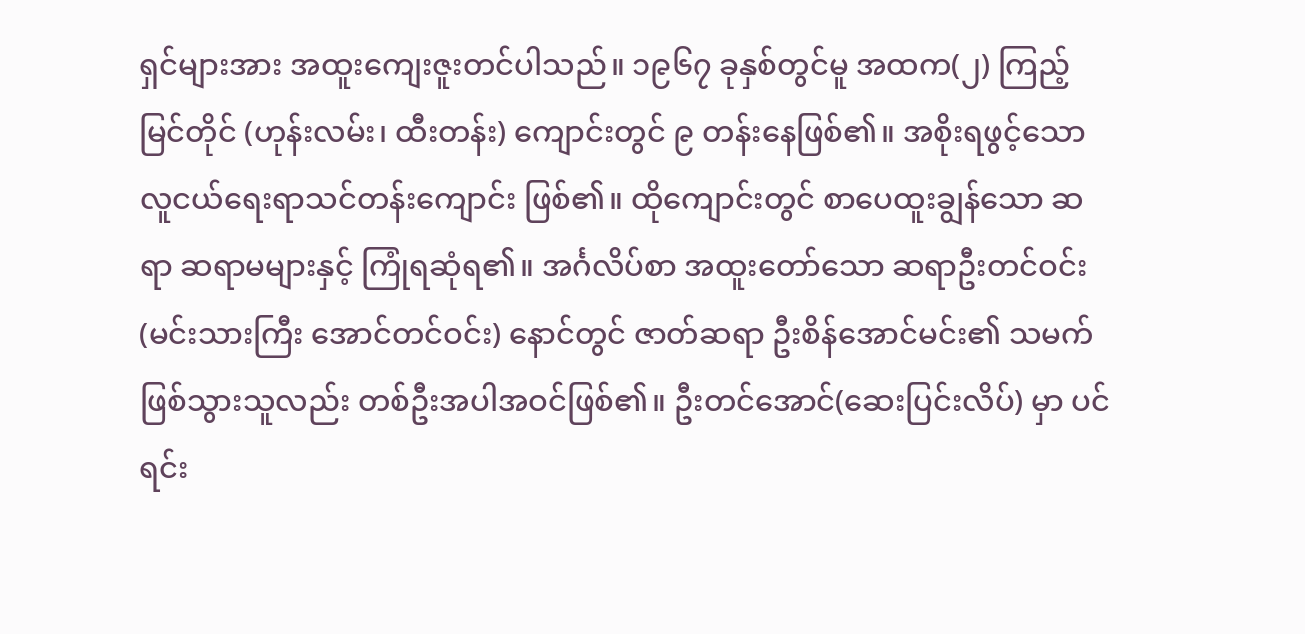ရှင်များအား အထူးကျေးဇူးတင်ပါသည်။ ၁၉၆၇ ခုနှစ်တွင်မူ အထက(၂) ကြည့်မြင်တိုင် (ဟုန်းလမ်း၊ ထီးတန်း) ကျောင်းတွင် ၉ တန်းနေဖြစ်၏။ အစိုးရဖွင့်သော လူငယ်ရေးရာသင်တန်းကျောင်း ဖြစ်၏။ ထိုကျောင်းတွင် စာပေထူးချွန်သော ဆရာ ဆရာမများနှင့် ကြုံရဆုံရ၏။ အင်္ဂလိပ်စာ အထူးတော်သော ဆရာဦးတင်ဝင်း(မင်းသားကြီး အောင်တင်ဝင်း) နောင်တွင် ဇာတ်ဆရာ ဦးစိန်အောင်မင်း၏ သမက်ဖြစ်သွားသူလည်း တစ်ဦးအပါအဝင်ဖြစ်၏။ ဦးတင်အောင်(ဆေးပြင်းလိပ်) မှာ ပင်ရင်း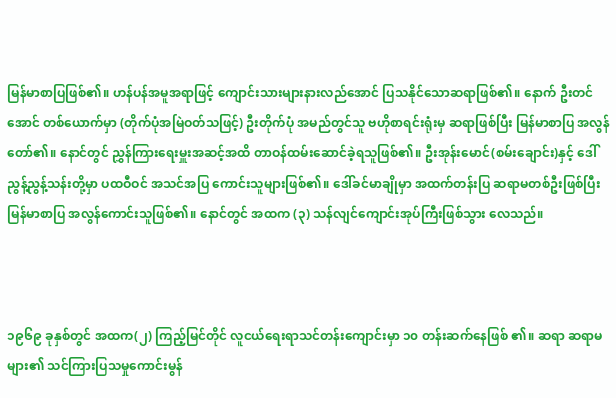မြန်မာစာပြဖြစ်၏။ ဟန်ပန်အမူအရာဖြင့် ကျောင်းသားများနားလည်အောင် ပြသနိုင်သောဆရာဖြစ်၏။ နောက် ဦးတင်အောင် တစ်ယောက်မှာ (တိုက်ပုံအမြဲဝတ်သဖြင့်) ဦးတိုက်ပုံ အမည်တွင်သူ ဗဟိုစာရင်းရုံးမှ ဆရာဖြစ်ပြီး မြန်မာစာပြ အလွန်တော်၏။ နောင်တွင် ညွှန်ကြားရေးမှူးအဆင့်အထိ တာဝန်ထမ်းဆောင်ခဲ့ရသူဖြစ်၏။ ဦးအုန်းမောင်(စမ်းချောင်း)နှင့် ဒေါ်ညွန့်ညွန့်သန်းတို့မှာ ပထဝီဝင် အသင်အပြ ကောင်းသူများဖြစ်၏။ ဒေါ်ခင်မာချိုမှာ အထက်တန်းပြ ဆရာမတစ်ဦးဖြစ်ပြီး မြန်မာစာပြ အလွန်ကောင်းသူဖြစ်၏။ နောင်တွင် အထက (၃) သန်လျင်ကျောင်းအုပ်ကြီးဖြစ်သွား လေသည်။



၁၉၆၉ ခုနှစ်တွင် အထက(၂) ကြည့်မြင်တိုင် လူငယ်ရေးရာသင်တန်းကျောင်းမှာ ၁၀ တန်းဆက်နေဖြစ် ၏။ ဆရာ ဆရာမများ၏ သင်ကြားပြသမှုကောင်းမွန်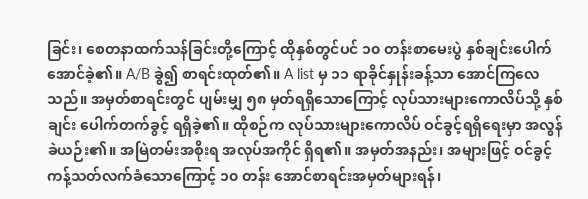ခြင်း၊ စေတနာထက်သန်ခြင်းတို့ကြောင့် ထိုနှစ်တွင်ပင် ၁၀ တန်းစာမေးပွဲ နှစ်ချင်းပေါက်အောင်ခဲ့၏။ A/B ခွဲ၍ စာရင်းထုတ်၏။ A list မှ ၁၁ ရာခိုင်နှုန်းခန့်သာ အောင်ကြလေသည်။ အမှတ်စာရင်းတွင် ပျမ်းမျှ ၅၈ မှတ်ရရှိသောကြောင့် လုပ်သားများကောလိပ်သို့ နှစ်ချင်း ပေါက်တက်ခွင့် ရရှိခဲ့၏။ ထိုစဉ်က လုပ်သားများကောလိပ် ဝင်ခွင့်ရရှိရေးမှာ အလွန်ခဲယဉ်း၏။ အမြဲတမ်းအစိုးရ အလုပ်အကိုင် ရှိရ၏။ အမှတ်အနည်း၊ အများဖြင့် ဝင်ခွင့်ကန့်သတ်လက်ခံသောကြောင့် ၁၀ တန်း အောင်စာရင်းအမှတ်များရန်၊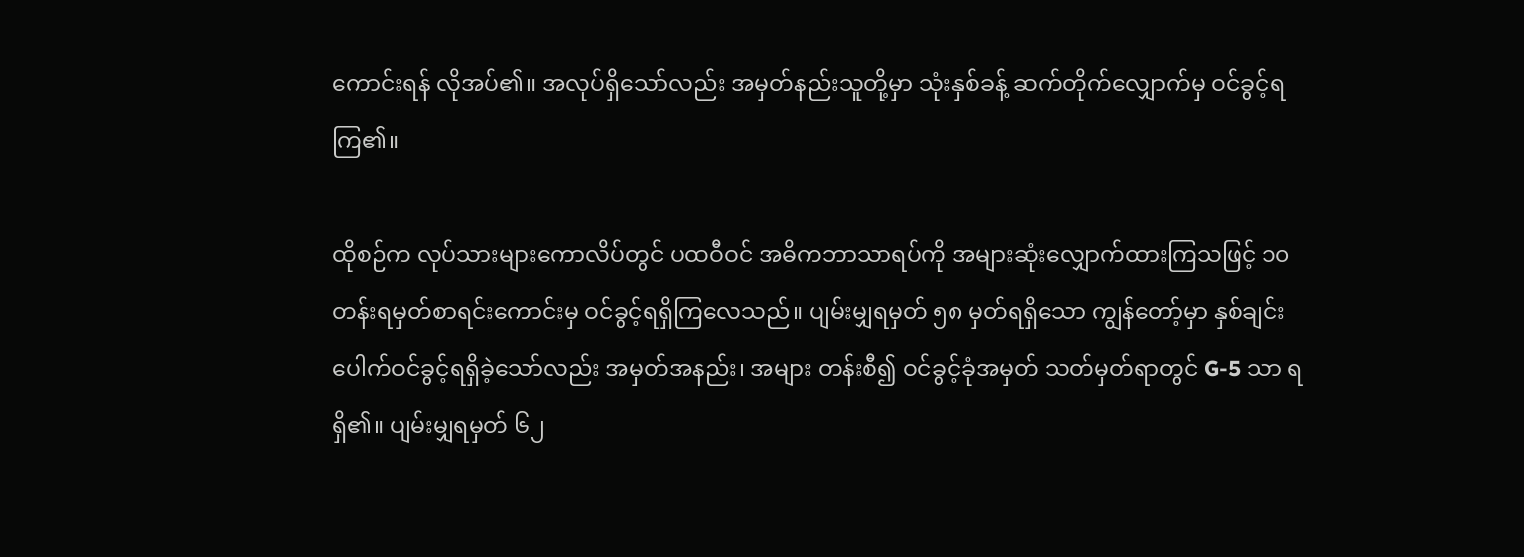ကောင်းရန် လိုအပ်၏။ အလုပ်ရှိသော်လည်း အမှတ်နည်းသူတို့မှာ သုံးနှစ်ခန့် ဆက်တိုက်လျှောက်မှ ဝင်ခွင့်ရကြ၏။

ထိုစဉ်က လုပ်သားများကောလိပ်တွင် ပထဝီဝင် အဓိကဘာသာရပ်ကို အများဆုံးလျှောက်ထားကြသဖြင့် ၁၀ တန်းရမှတ်စာရင်းကောင်းမှ ဝင်ခွင့်ရရှိကြလေသည်။ ပျမ်းမျှရမှတ် ၅၈ မှတ်ရရှိသော ကျွန်တော့်မှာ နှစ်ချင်းပေါက်ဝင်ခွင့်ရရှိခဲ့သော်လည်း အမှတ်အနည်း၊ အများ တန်းစီ၍ ဝင်ခွင့်ခုံအမှတ် သတ်မှတ်ရာတွင် G-5 သာ ရရှိ၏။ ပျမ်းမျှရမှတ် ၆၂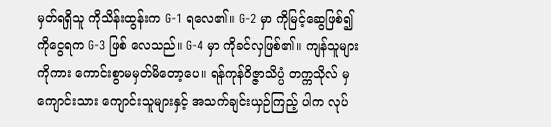မှတ်ရရှိသူ ကိုသိန်းထွန်းက G-1 ရလေ၏။ G-2 မှာ ကိုမြင့်ဆွေဖြစ်၍ ကိုငွေရက G-3 ဖြစ် လေသည်။ G-4 မှာ ကိုခင်လှဖြစ်၏။ ကျန်သူများကိုကား ကောင်းစွာမမှတ်မိတော့ပေ။ ရန်ကုန်ဝိဇ္ဇာသိပ္ပံ တက္ကသိုလ် မှ ကျောင်းသား ကျောင်းသူများနှင့် အသက်ချင်းယှဉ်ကြည့် ပါက လုပ်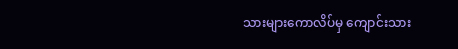သားများကောလိပ်မှ ကျောင်းသား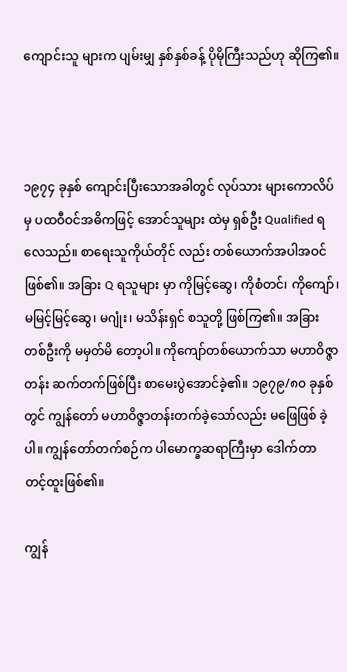ကျောင်းသူ များက ပျမ်းမျှ နှစ်နှစ်ခန့် ပိုမိုကြီးသည်ဟု ဆိုကြ၏။



၁၉၇၄ ခုနှစ် ကျောင်းပြီးသောအခါတွင် လုပ်သား များကောလိပ်မှ ပထဝီဝင်အဓိကဖြင့် အောင်သူများ ထဲမှ ရှစ်ဦး Qualified ရလေသည်။ စာရေးသူကိုယ်တိုင် လည်း တစ်ယောက်အပါအဝင်ဖြစ်၏။ အခြား Q ရသူများ မှာ ကိုမြင့်ဆွေ၊ ကိုစံတင်၊ ကိုကျော်၊ မမြင့်မြင့်ဆွေ၊ မဂျုံး၊ မသိန်းရှင် စသူတို့ ဖြစ်ကြ၏။ အခြားတစ်ဦးကို မမှတ်မိ တော့ပါ။ ကိုကျော်တစ်ယောက်သာ မဟာဝိဇ္ဇာတန်း ဆက်တက်ဖြစ်ပြီး စာမေးပွဲအောင်ခဲ့၏။ ၁၉၇၉/၈၀ ခုနှစ်တွင် ကျွန်တော် မဟာဝိဇ္ဇာတန်းတက်ခဲ့သော်လည်း မဖြေဖြစ် ခဲ့ပါ။ ကျွန်တော်တက်စဉ်က ပါမောက္ခဆရာကြီးမှာ ဒေါက်တာ တင့်ထူးဖြစ်၏။

ကျွန်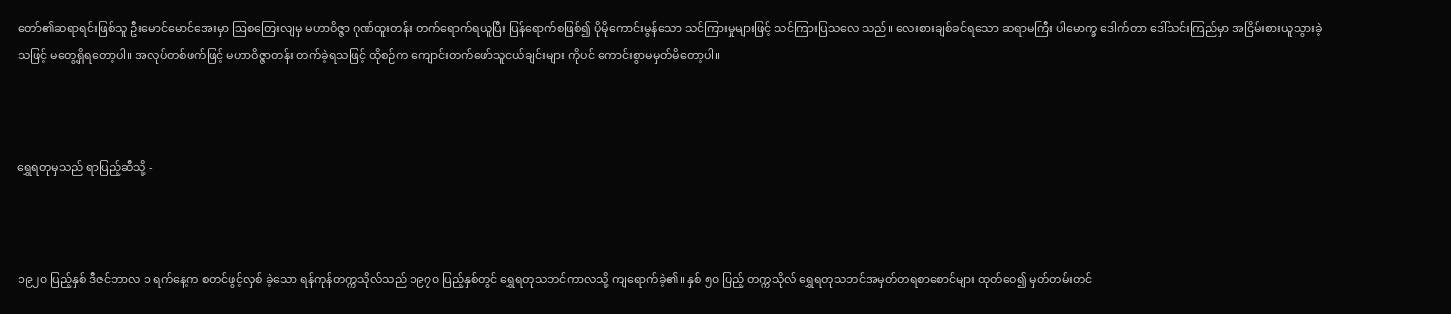တော်၏ဆရာရင်းဖြစ်သူ ဦးမောင်မောင်အေးမှာ ဩစတြေးလျမှ မဟာဝိဇ္ဇာ ဂုဏ်ထူးတန်း တက်ရောက်ရယူပြီး ပြန်ရောက်စဖြစ်၍ ပိုမိုကောင်းမွန်သော သင်ကြားမှုများဖြင့် သင်ကြားပြသလေ သည်။ လေးစားချစ်ခင်ရသော ဆရာမကြီး ပါမောက္ခ ဒေါက်တာ ဒေါ်သင်းကြည်မှာ အငြိမ်းစားယူသွားခဲ့သဖြင့် မတွေ့ရှိရတော့ပါ။ အလုပ်တစ်ဖက်ဖြင့် မဟာဝိဇ္ဇာတန်း တက်ခဲ့ရသဖြင့် ထိုစဉ်က ကျောင်းတက်ဖော်သူငယ်ချင်းများ ကိုပင် ကောင်းစွာမမှတ်မိတော့ပါ။



ရွှေရတုမှသည် ရာပြည့်ဆီသို့ -



၁၉၂၀ ပြည့်နှစ် ဒီဇင်ဘာလ ၁ ရက်နေ့က စတင်ဖွင့်လှစ် ခဲ့သော ရန်ကုန်တက္ကသိုလ်သည် ၁၉၇၀ ပြည့်နှစ်တွင် ရွှေရတုသဘင်ကာလသို့ ကျရောက်ခဲ့၏။ နှစ် ၅၀ ပြည့် တက္ကသိုလ် ရွှေရတုသဘင်အမှတ်တရစာစောင်များ ထုတ်ဝေ၍ မှတ်တမ်းတင်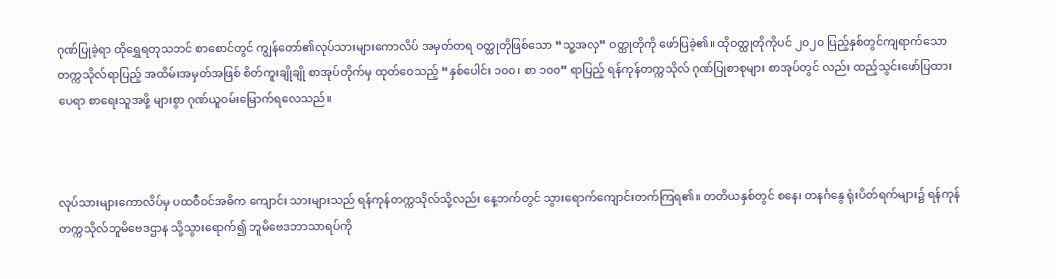ဂုဏ်ပြုခဲ့ရာ ထိုရွှေရတုသဘင် စာစောင်တွင် ကျွန်တော်၏လုပ်သားများကောလိပ် အမှတ်တရ ဝတ္ထုတိုဖြစ်သော “သူ့အလှ” ဝတ္ထုတိုကို ဖော်ပြခဲ့၏။ ထိုဝတ္ထုတိုကိုပင် ၂၀၂၀ ပြည့်နှစ်တွင်ကျရာက်သော တက္ကသိုလ်ရာပြည့် အထိမ်းအမှတ်အဖြစ် စိတ်ကူးချိုချို စာအုပ်တိုက်မှ ထုတ်ဝေသည့် “နှစ်ပေါင်း ၁၀၀၊ စာ ၁၀၀” ရာပြည့် ရန်ကုန်တက္ကသိုလ် ဂုဏ်ပြုစာစုများ စာအုပ်တွင် လည်း ထည့်သွင်းဖော်ပြထားပေရာ စာရေးသူအဖို့ များစွာ ဂုဏ်ယူဝမ်းမြောက်ရလေသည်။



လုပ်သားများကောလိပ်မှ ပထဝီဝင်အဓိက ကျောင်း သားများသည် ရန်ကုန်တက္ကသိုလ်သို့လည်း နေ့ဘက်တွင် သွားရောက်ကျောင်းတက်ကြရ၏။ တတိယနှစ်တွင် စနေ၊ တနင်္ဂနွေ ရုံးပိတ်ရက်များ၌ ရန်ကုန်တက္ကသိုလ်ဘူမိဗေဒဌာန သို့သွားရောက်၍ ဘူမိဗေဒဘာသာရပ်ကို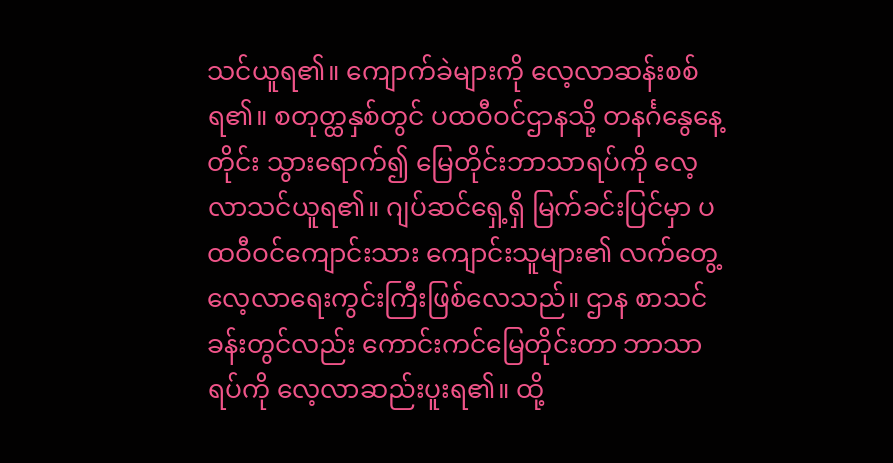သင်ယူရ၏။ ကျောက်ခဲများကို လေ့လာဆန်းစစ်ရ၏။ စတုတ္ထနှစ်တွင် ပထဝီဝင်ဌာနသို့ တနင်္ဂနွေနေ့တိုင်း သွားရောက်၍ မြေတိုင်းဘာသာရပ်ကို လေ့လာသင်ယူရ၏။ ဂျပ်ဆင်ရှေ့ရှိ မြက်ခင်းပြင်မှာ ပထဝီဝင်ကျောင်းသား ကျောင်းသူများ၏ လက်တွေ့ လေ့လာရေးကွင်းကြီးဖြစ်လေသည်။ ဌာန စာသင်ခန်းတွင်လည်း ကောင်းကင်မြေတိုင်းတာ ဘာသာ ရပ်ကို လေ့လာဆည်းပူးရ၏။ ထို့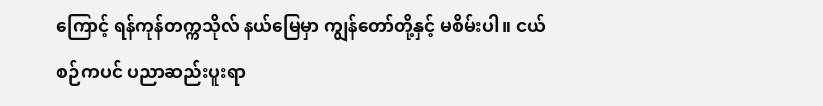ကြောင့် ရန်ကုန်တက္ကသိုလ် နယ်မြေမှာ ကျွန်တော်တို့နှင့် မစိမ်းပါ။ ငယ်စဉ်ကပင် ပညာဆည်းပူးရာ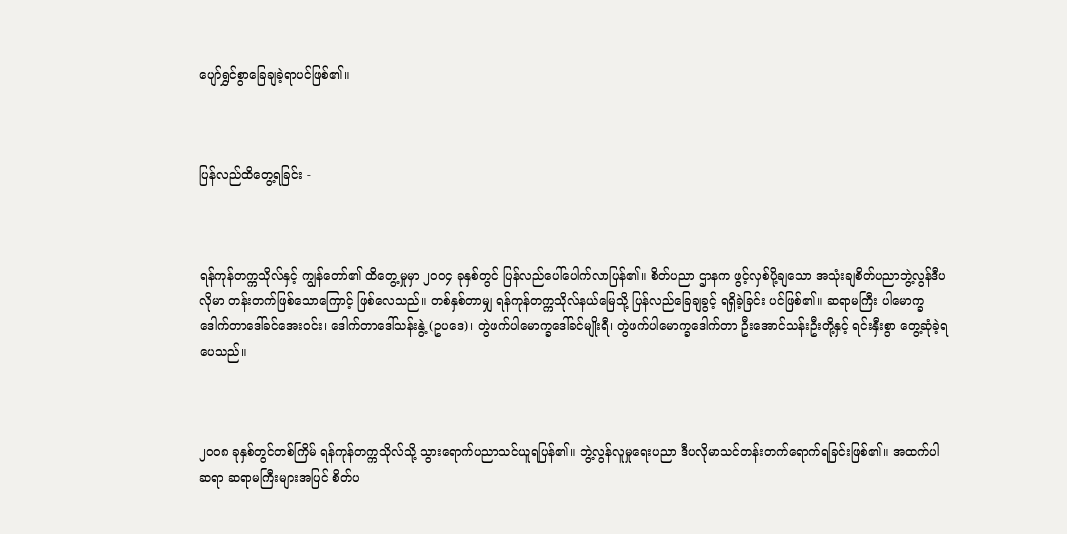ပျော်ရွှင်စွာခြေချခဲ့ရာပင်ဖြစ်၏။



ပြန်လည်ထိတွေ့ရခြင်း -



ရန်ကုန်တက္ကသိုလ်နှင့် ကျွန်တော်၏ ထိတွေ့မှုမှာ ၂၀၀၄ ခုနှစ်တွင် ပြန်လည်ပေါ်ပေါက်လာပြန်၏။ စိတ်ပညာ ဌာနက ဖွင့်လှစ်ပို့ချသော အသုံးချစိတ်ပညာဘွဲ့လွန်ဒီပလိုမာ တန်းတက်ဖြစ်သောကြောင့် ဖြစ်လေသည်။ တစ်နှစ်တာမျှ ရန်ကုန်တက္ကသိုလ်နယ်မြေသို့ ပြန်လည်ခြေချခွင့် ရရှိခဲ့ခြင်း ပင်ဖြစ်၏။ ဆရာမကြီး ပါမောက္ခဒေါက်တာဒေါ်ခင်အေးဝင်း၊ ဒေါက်တာဒေါ်သန်းနွဲ့ (ဥပဒေ)၊ တွဲဖက်ပါမောက္ခဒေါ်ခင်မျိုးရီ၊ တွဲဖက်ပါမောက္ခ‌‌‌ဒေါက်တာ ဦးအောင်သန်းဦးတို့နှင့် ရင်းနှီးစွာ တွေ့ဆုံခဲ့ရပေသည်။



၂၀၀၈ ခုနှစ်တွင်တစ်ကြိမ် ရန်ကုန်တက္ကသိုလ်သို့ သွားရောက်ပညာသင်ယူရပြန်၏။ ဘွဲ့လွန်လူမှုရေးပညာ ဒီပလိုမာသင်တန်းတက်ရောက်ရခြင်းဖြစ်၏။ အထက်ပါ ဆရာ ဆရာမကြီးများအပြင် စိတ်ပ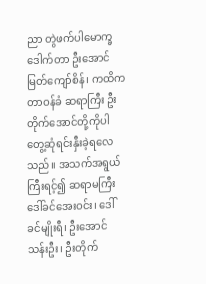ညာ တွဲဖက်ပါမောက္ခ ဒေါက်တာ ဦးအောင်မြတ်ကျော်စိန်၊ ကထိက တာဝန်ခံ ဆရာကြီး ဦးတိုက်အောင်တို့ကိုပါ တွေ့ဆုံရင်းနှီးခဲ့ရလေ သည်။ အသက်အရွယ်ကြီးရင့်၍ ဆရာမကြီး ဒေါ်ခင်အေးဝင်း၊ ဒေါ်ခင်မျိုးရီ၊ ဦးအောင်သန်းဦး၊ ဦးတိုက်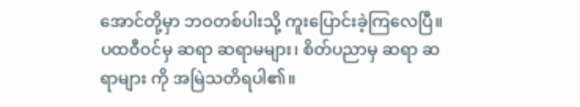အောင်တို့မှာ ဘဝတစ်ပါးသို့ ကူးပြောင်းခဲ့ကြလေပြီ။ ပထဝီဝင်မှ ဆရာ ဆရာမများ၊ စိတ်ပညာမှ ဆရာ ဆရာများ ကို အမြဲသတိရပါ၏။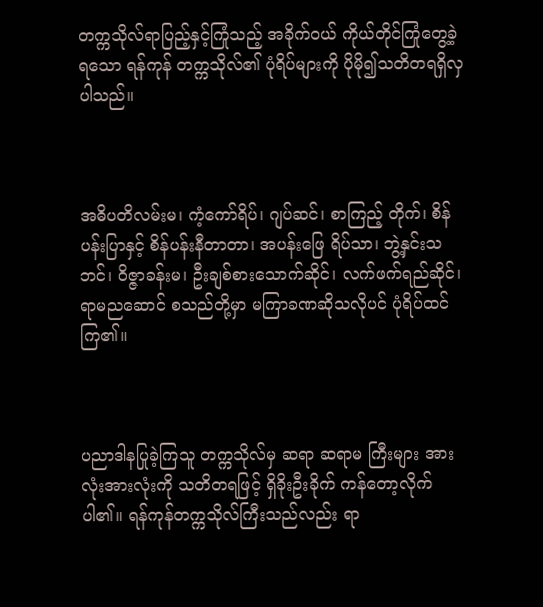တက္ကသိုလ်ရာပြည့်နှင့်ကြုံသည့် အခိုက်ဝယ် ကိုယ်တိုင်ကြုံတွေ့ခဲ့ရသော ရန်ကုန် တက္ကသိုလ်၏ ပုံရိပ်များကို ပိုမို၍သတိတရရှိလှပါသည်။



အဓိပတိလမ်းမ၊ ကံ့ကော်ရိပ်၊ ဂျပ်ဆင်၊ စာကြည့် တိုက်၊ စိန်ပန်းပြာနှင့် စိန်ပန်းနီတာတာ၊ အပန်းဖြေ ရိပ်သာ၊ ဘွဲ့နှင်းသဘင်၊ ဝိဇ္ဇာခန်းမ၊ ဦးချစ်စားသောက်ဆိုင်၊ လက်ဖက်ရည်ဆိုင်၊ ရာမညဆောင် စသည်တို့မှာ မကြာခဏဆိုသလိုပင် ပုံရိပ်ထင်ကြ၏။



ပညာဒါနပြုခဲ့ကြသူ တက္ကသိုလ်မှ ဆရာ ဆရာမ ကြီးများ အားလုံးအားလုံးကို သတိတရဖြင့် ရှိခိုးဦးခိုက် ကန်တော့လိုက်ပါ၏။ ရန်ကုန်တက္ကသိုလ်ကြီးသည်လည်း ရာ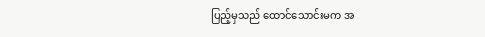ပြည့်မှသည် ထောင်သောင်းမက အ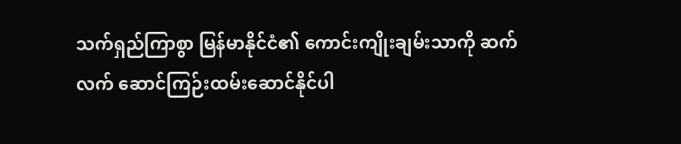သက်ရှည်ကြာစွာ မြန်မာနိုင်ငံ၏ ကောင်းကျိုးချမ်းသာကို ဆက်လက် ဆောင်ကြဉ်းထမ်းဆောင်နိုင်ပါ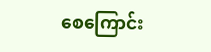စေကြောင်း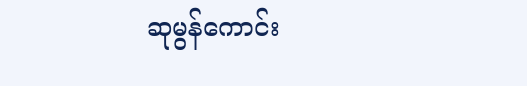ဆုမွန်ကောင်း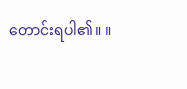တောင်းရပါ၏။ ။